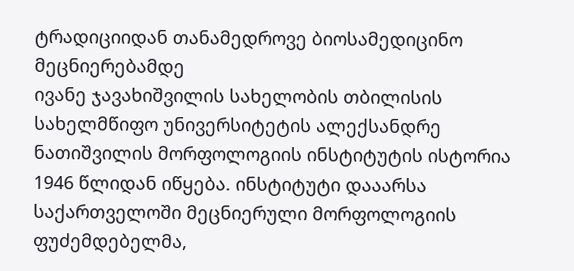ტრადიციიდან თანამედროვე ბიოსამედიცინო მეცნიერებამდე
ივანე ჯავახიშვილის სახელობის თბილისის სახელმწიფო უნივერსიტეტის ალექსანდრე ნათიშვილის მორფოლოგიის ინსტიტუტის ისტორია 1946 წლიდან იწყება. ინსტიტუტი დააარსა საქართველოში მეცნიერული მორფოლოგიის ფუძემდებელმა,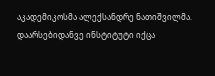აკადემიკოსმა ალექსანდრე ნათიშვილმა.
დაარსებიდანვე ინსტიტუტი იქცა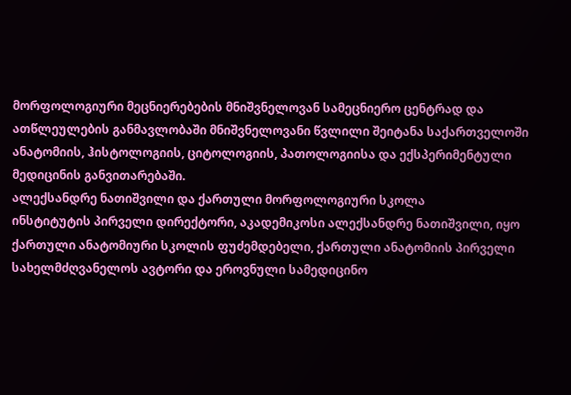მორფოლოგიური მეცნიერებების მნიშვნელოვან სამეცნიერო ცენტრად და ათწლეულების განმავლობაში მნიშვნელოვანი წვლილი შეიტანა საქართველოში ანატომიის, ჰისტოლოგიის, ციტოლოგიის, პათოლოგიისა და ექსპერიმენტული მედიცინის განვითარებაში.
ალექსანდრე ნათიშვილი და ქართული მორფოლოგიური სკოლა
ინსტიტუტის პირველი დირექტორი, აკადემიკოსი ალექსანდრე ნათიშვილი, იყო ქართული ანატომიური სკოლის ფუძემდებელი, ქართული ანატომიის პირველი სახელმძღვანელოს ავტორი და ეროვნული სამედიცინო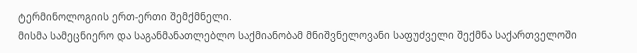ტერმინოლოგიის ერთ-ერთი შემქმნელი.
მისმა სამეცნიერო და საგანმანათლებლო საქმიანობამ მნიშვნელოვანი საფუძველი შექმნა საქართველოში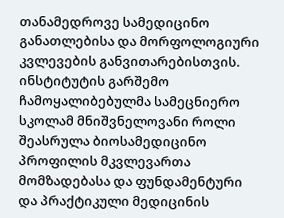თანამედროვე სამედიცინო განათლებისა და მორფოლოგიური კვლევების განვითარებისთვის.
ინსტიტუტის გარშემო ჩამოყალიბებულმა სამეცნიერო სკოლამ მნიშვნელოვანი როლი შეასრულა ბიოსამედიცინო პროფილის მკვლევართა მომზადებასა და ფუნდამენტური და პრაქტიკული მედიცინის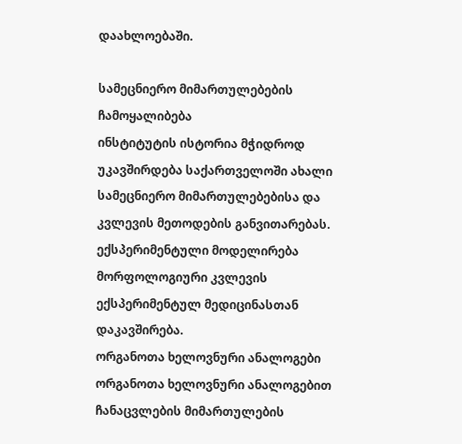დაახლოებაში.

სამეცნიერო მიმართულებების ჩამოყალიბება
ინსტიტუტის ისტორია მჭიდროდ უკავშირდება საქართველოში ახალი სამეცნიერო მიმართულებებისა და კვლევის მეთოდების განვითარებას.
ექსპერიმენტული მოდელირება
მორფოლოგიური კვლევის ექსპერიმენტულ მედიცინასთან დაკავშირება.
ორგანოთა ხელოვნური ანალოგები
ორგანოთა ხელოვნური ანალოგებით ჩანაცვლების მიმართულების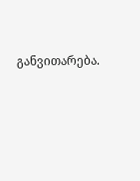განვითარება.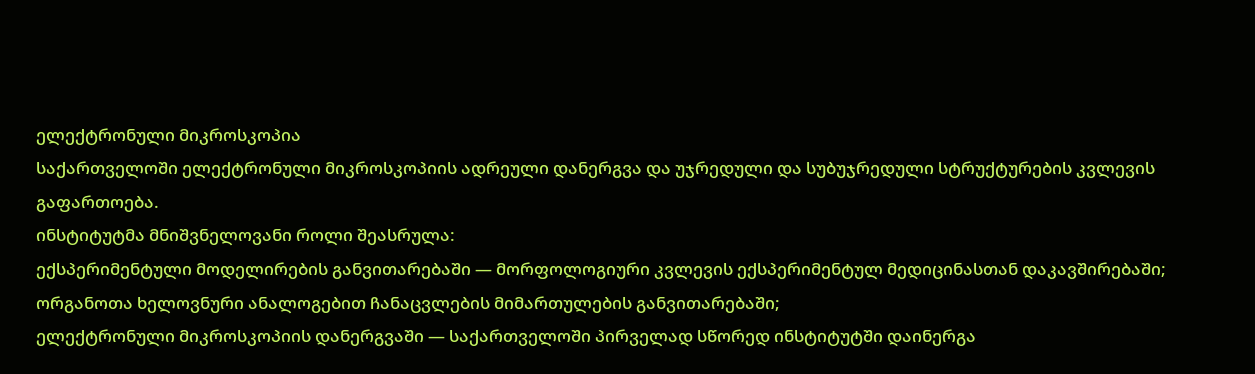ელექტრონული მიკროსკოპია
საქართველოში ელექტრონული მიკროსკოპიის ადრეული დანერგვა და უჯრედული და სუბუჯრედული სტრუქტურების კვლევის გაფართოება.
ინსტიტუტმა მნიშვნელოვანი როლი შეასრულა:
ექსპერიმენტული მოდელირების განვითარებაში — მორფოლოგიური კვლევის ექსპერიმენტულ მედიცინასთან დაკავშირებაში;
ორგანოთა ხელოვნური ანალოგებით ჩანაცვლების მიმართულების განვითარებაში;
ელექტრონული მიკროსკოპიის დანერგვაში — საქართველოში პირველად სწორედ ინსტიტუტში დაინერგა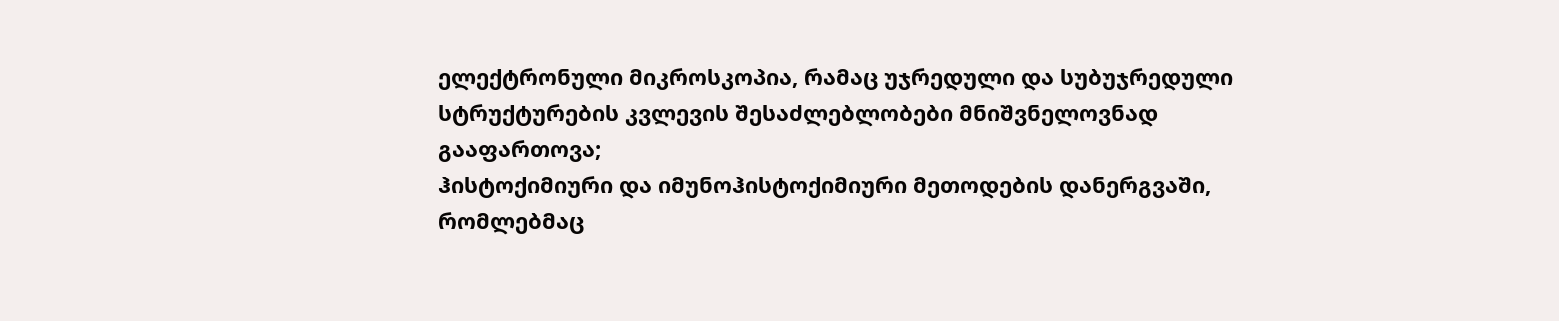ელექტრონული მიკროსკოპია, რამაც უჯრედული და სუბუჯრედული სტრუქტურების კვლევის შესაძლებლობები მნიშვნელოვნად გააფართოვა;
ჰისტოქიმიური და იმუნოჰისტოქიმიური მეთოდების დანერგვაში, რომლებმაც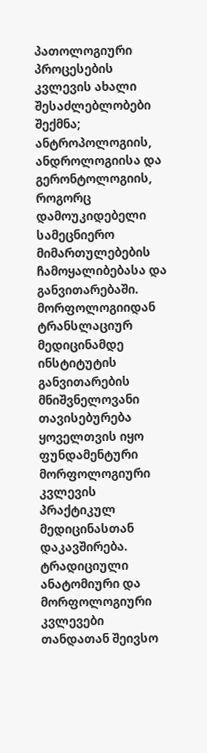პათოლოგიური პროცესების კვლევის ახალი შესაძლებლობები შექმნა;
ანტროპოლოგიის, ანდროლოგიისა და გერონტოლოგიის, როგორც დამოუკიდებელი სამეცნიერო მიმართულებების ჩამოყალიბებასა და განვითარებაში.
მორფოლოგიიდან ტრანსლაციურ მედიცინამდე
ინსტიტუტის განვითარების მნიშვნელოვანი თავისებურება ყოველთვის იყო ფუნდამენტური მორფოლოგიური კვლევის პრაქტიკულ მედიცინასთან დაკავშირება.
ტრადიციული ანატომიური და მორფოლოგიური კვლევები თანდათან შეივსო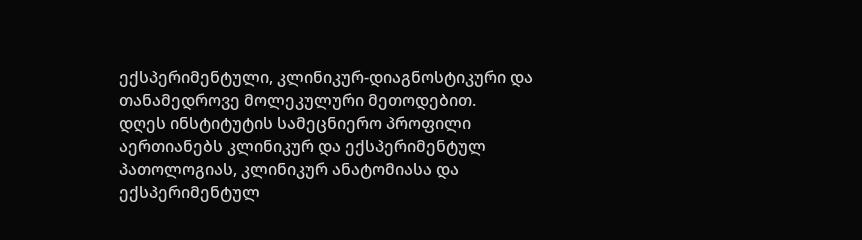ექსპერიმენტული, კლინიკურ-დიაგნოსტიკური და თანამედროვე მოლეკულური მეთოდებით.
დღეს ინსტიტუტის სამეცნიერო პროფილი აერთიანებს კლინიკურ და ექსპერიმენტულ პათოლოგიას, კლინიკურ ანატომიასა და ექსპერიმენტულ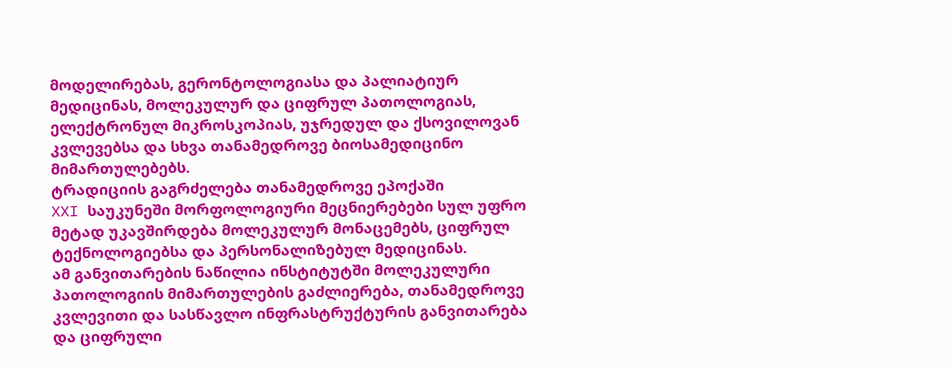მოდელირებას, გერონტოლოგიასა და პალიატიურ მედიცინას, მოლეკულურ და ციფრულ პათოლოგიას, ელექტრონულ მიკროსკოპიას, უჯრედულ და ქსოვილოვან კვლევებსა და სხვა თანამედროვე ბიოსამედიცინო მიმართულებებს.
ტრადიციის გაგრძელება თანამედროვე ეპოქაში
XXI საუკუნეში მორფოლოგიური მეცნიერებები სულ უფრო მეტად უკავშირდება მოლეკულურ მონაცემებს, ციფრულ ტექნოლოგიებსა და პერსონალიზებულ მედიცინას.
ამ განვითარების ნაწილია ინსტიტუტში მოლეკულური პათოლოგიის მიმართულების გაძლიერება, თანამედროვე კვლევითი და სასწავლო ინფრასტრუქტურის განვითარება და ციფრული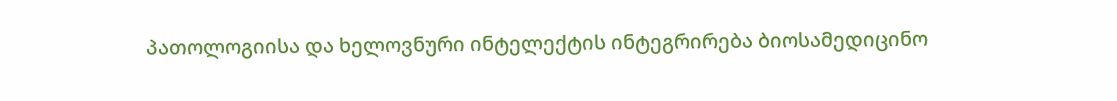პათოლოგიისა და ხელოვნური ინტელექტის ინტეგრირება ბიოსამედიცინო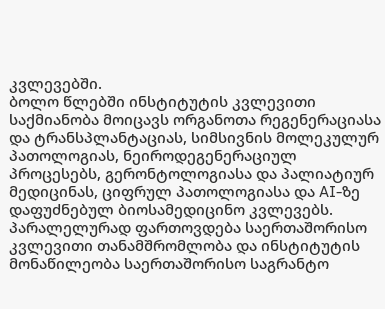კვლევებში.
ბოლო წლებში ინსტიტუტის კვლევითი საქმიანობა მოიცავს ორგანოთა რეგენერაციასა და ტრანსპლანტაციას, სიმსივნის მოლეკულურ პათოლოგიას, ნეიროდეგენერაციულ პროცესებს, გერონტოლოგიასა და პალიატიურ მედიცინას, ციფრულ პათოლოგიასა და AI-ზე დაფუძნებულ ბიოსამედიცინო კვლევებს. პარალელურად ფართოვდება საერთაშორისო კვლევითი თანამშრომლობა და ინსტიტუტის მონაწილეობა საერთაშორისო საგრანტო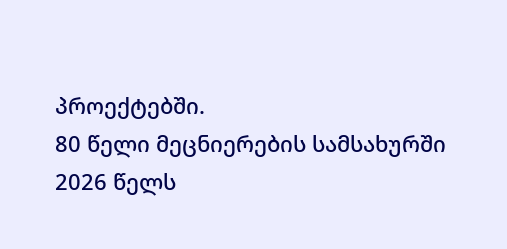პროექტებში.
80 წელი მეცნიერების სამსახურში
2026 წელს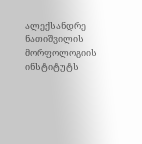ალექსანდრე ნათიშვილის მორფოლოგიის ინსტიტუტს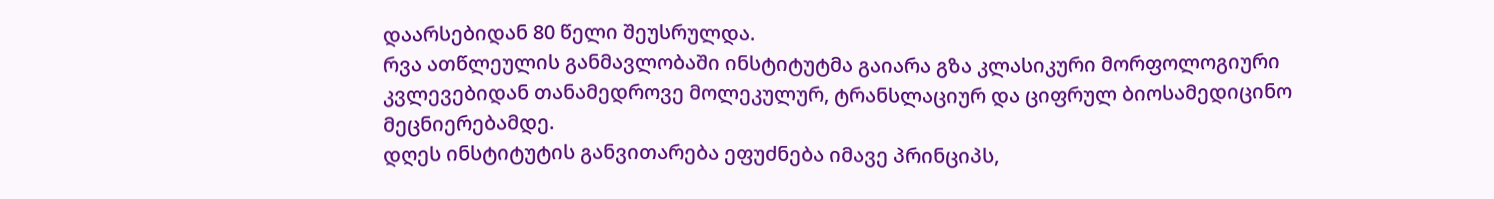დაარსებიდან 80 წელი შეუსრულდა.
რვა ათწლეულის განმავლობაში ინსტიტუტმა გაიარა გზა კლასიკური მორფოლოგიური კვლევებიდან თანამედროვე მოლეკულურ, ტრანსლაციურ და ციფრულ ბიოსამედიცინო მეცნიერებამდე.
დღეს ინსტიტუტის განვითარება ეფუძნება იმავე პრინციპს,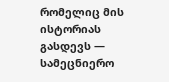რომელიც მის ისტორიას გასდევს — სამეცნიერო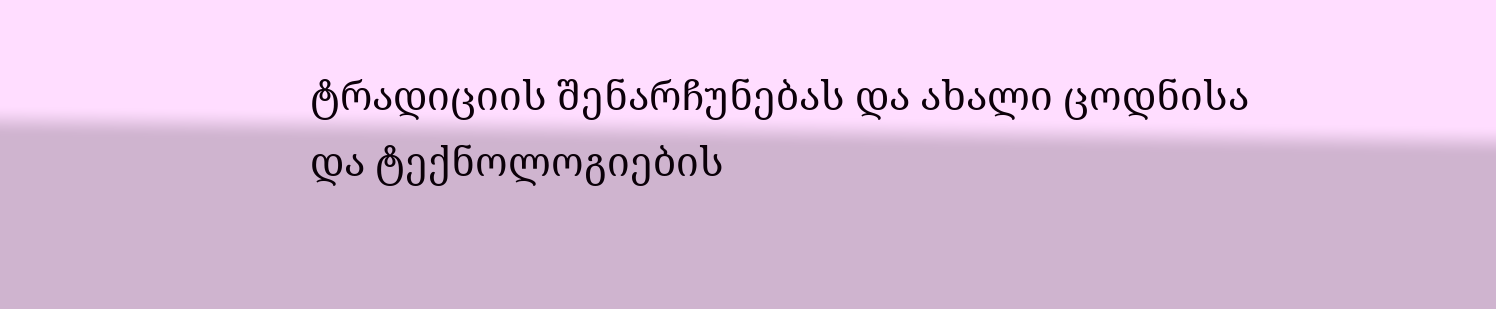ტრადიციის შენარჩუნებას და ახალი ცოდნისა და ტექნოლოგიების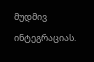მუდმივ ინტეგრაციას.